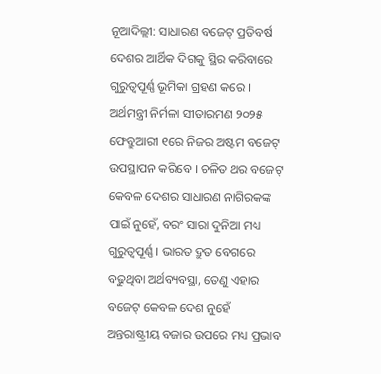ନୂଆଦିଲ୍ଲୀ: ସାଧାରଣ ବଜେଟ୍ ପ୍ରତିବର୍ଷ ଦେଶର ଆର୍ଥିକ ଦିଗକୁ ସ୍ଥିର କରିବାରେ ଗୁରୁତ୍ୱପୂର୍ଣ୍ଣ ଭୂମିକା ଗ୍ରହଣ କରେ । ଅର୍ଥମନ୍ତ୍ରୀ ନିର୍ମଳା ସୀତାରମଣ ୨୦୨୫ ଫେବ୍ରୁଆରୀ ୧ରେ ନିଜର ଅଷ୍ଟମ ବଜେଟ୍ ଉପସ୍ଥାପନ କରିବେ । ଚଳିତ ଥର ବଜେଟ୍ କେବଳ ଦେଶର ସାଧାରଣ ନାଗିରକଙ୍କ ପାଇଁ ନୁହେଁ, ବରଂ ସାରା ଦୁନିଆ ମଧ୍ୟ ଗୁରୁତ୍ୱପୂର୍ଣ୍ଣ । ଭାରତ ଦ୍ରୁତ ବେଗରେ ବଢୁଥିବା ଅର୍ଥବ୍ୟବସ୍ଥା, ତେଣୁ ଏହାର ବଜେଟ୍ କେବଳ ଦେଶ ନୁହେଁ ଅନ୍ତରାଷ୍ଟ୍ରୀୟ ବଜାର ଉପରେ ମଧ୍ୟ ପ୍ରଭାବ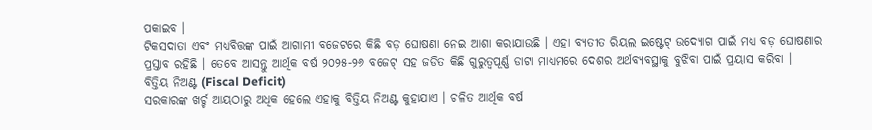ପକାଇବ ।
ଟିକସଦାତା ଏବଂ ମଧ୍ୟବିତ୍ତଙ୍କ ପାଇଁ ଆଗାମୀ ବଜେଟରେ କିଛି ବଡ଼ ଘୋଷଣା ନେଇ ଆଶା କରାଯାଉଛି । ଏହା ବ୍ୟତୀତ ରିୟଲ ଇଷ୍ଟେଟ୍ ଉଦ୍ୟୋଗ ପାଇଁ ମଧ୍ୟ ବଡ଼ ଘୋଷଣାର ପ୍ରସ୍ତାବ ରହିଛି । ତେବେ ଆସନ୍ତୁ ଆର୍ଥିକ ବର୍ଷ ୨୦୨୫-୨୬ ବଜେଟ୍ ସହ ଜଡିତ କିଛି ଗୁରୁତ୍ୱପୂର୍ଣ୍ଣ ଡାଟା ମାଧ୍ୟମରେ ଦେଶର ଅର୍ଥବ୍ୟବସ୍ଥାକୁ ବୁଝିବା ପାଇଁ ପ୍ରୟାସ କରିବା ।
ବିତ୍ତିୟ ନିଅଣ୍ଟ (Fiscal Deficit)
ସରକାରଙ୍କ ଖର୍ଚ୍ଚ ଆୟଠାରୁ ଅଧିକ ହେଲେ ଏହାକୁ ବିତ୍ତିୟ ନିଅଣ୍ଟ କୁହାଯାଏ । ଚଳିତ ଆର୍ଥିକ ବର୍ଷ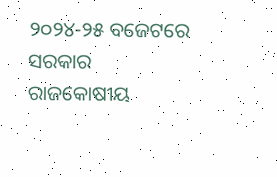୨୦୨୪-୨୫ ବଜେଟରେ ସରକାର ରାଜକୋଷୀୟ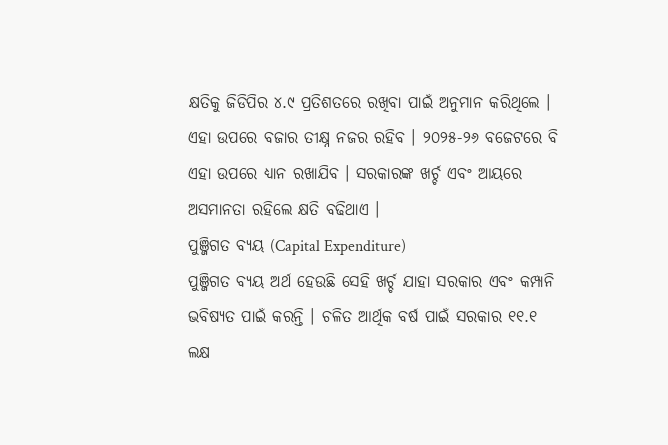କ୍ଷତିକୁ ଜିଡିପିର ୪.୯ ପ୍ରତିଶତରେ ରଖିବା ପାଇଁ ଅନୁମାନ କରିଥିଲେ । ଏହା ଉପରେ ବଜାର ତୀକ୍ଷ୍ନ ନଜର ରହିବ । ୨୦୨୫-୨୬ ବଜେଟରେ ବି ଏହା ଉପରେ ଧ୍ୟାନ ରଖାଯିବ । ସରକାରଙ୍କ ଖର୍ଚ୍ଚ ଏବଂ ଆୟରେ ଅସମାନତା ରହିଲେ କ୍ଷତି ବଢିଥାଏ ।
ପୁଞ୍ଜିଗତ ବ୍ୟୟ (Capital Expenditure)
ପୁଞ୍ଜିଗତ ବ୍ୟୟ ଅର୍ଥ ହେଉଛି ସେହି ଖର୍ଚ୍ଚ ଯାହା ସରକାର ଏବଂ କମ୍ପାନି ଭବିଷ୍ୟତ ପାଇଁ କରନ୍ତି । ଚଳିତ ଆର୍ଥିକ ବର୍ଷ ପାଇଁ ସରକାର ୧୧.୧ ଲକ୍ଷ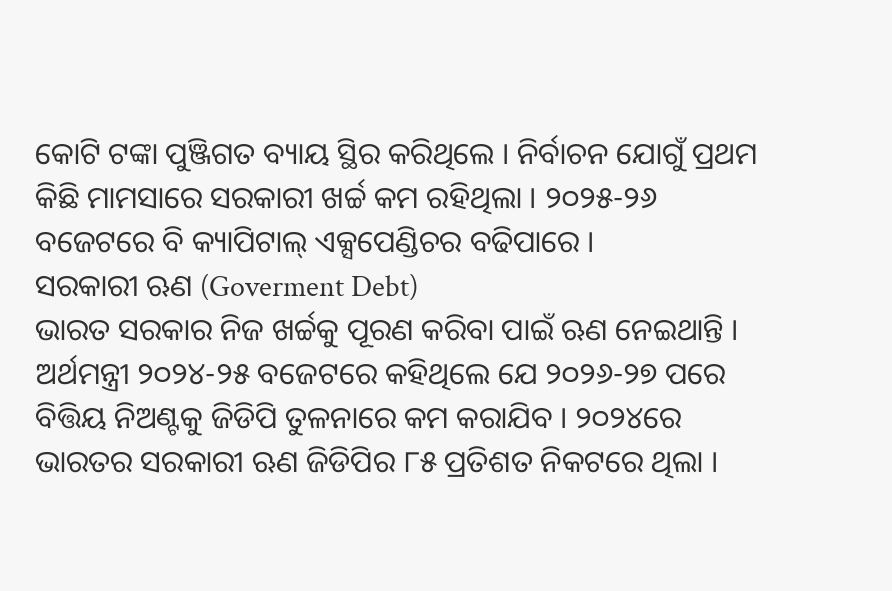କୋଟି ଟଙ୍କା ପୁଞ୍ଜିଗତ ବ୍ୟାୟ ସ୍ଥିର କରିଥିଲେ । ନିର୍ବାଚନ ଯୋଗୁଁ ପ୍ରଥମ କିଛି ମାମସାରେ ସରକାରୀ ଖର୍ଚ୍ଚ କମ ରହିଥିଲା । ୨୦୨୫-୨୬ ବଜେଟରେ ବି କ୍ୟାପିଟାଲ୍ ଏକ୍ସପେଣ୍ଡିଚର ବଢିପାରେ ।
ସରକାରୀ ଋଣ (Goverment Debt)
ଭାରତ ସରକାର ନିଜ ଖର୍ଚ୍ଚକୁ ପୂରଣ କରିବା ପାଇଁ ଋଣ ନେଇଥାନ୍ତି । ଅର୍ଥମନ୍ତ୍ରୀ ୨୦୨୪-୨୫ ବଜେଟରେ କହିଥିଲେ ଯେ ୨୦୨୬-୨୭ ପରେ ବିତ୍ତିୟ ନିଅଣ୍ଟକୁ ଜିଡିପି ତୁଳନାରେ କମ କରାଯିବ । ୨୦୨୪ରେ ଭାରତର ସରକାରୀ ଋଣ ଜିଡିପିର ୮୫ ପ୍ରତିଶତ ନିକଟରେ ଥିଲା ।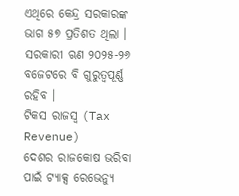ଏଥିରେ କେନ୍ଦ୍ର ସରକାରଙ୍କ ଭାଗ ୫୭ ପ୍ରତିଶତ ଥିଲା । ସରକାରୀ ଋଣ ୨୦୨୫-୨୬ ବଜେଟରେ ବି ଗୁରୁତ୍ୱପୂର୍ଣ୍ଣ ରହିବ ।
ଟିକସ ରାଜସ୍ୱ (Tax Revenue)
ଦେଶର ରାଜକୋଷ ଭରିବା ପାଇଁ ଟ୍ୟାକ୍ସ ରେଭେନ୍ୟୁ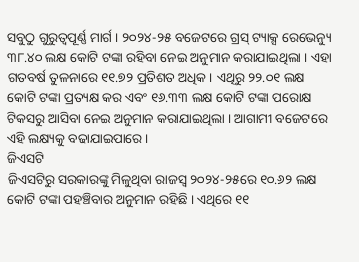ସବୁଠୁ ଗୁରୁତ୍ୱପୂର୍ଣ୍ଣ ମାର୍ଗ । ୨୦୨୪-୨୫ ବଜେଟରେ ଗ୍ରସ୍ ଟ୍ୟାକ୍ସ ରେଭେନ୍ୟୁ ୩୮.୪୦ ଲକ୍ଷ କୋଟି ଟଙ୍କା ରହିବା ନେଇ ଅନୁମାନ କରାଯାଇଥିଲା । ଏହା ଗତବର୍ଷ ତୁଳନାରେ ୧୧.୭୨ ପ୍ରତିଶତ ଅଧିକ । ଏଥିରୁ ୨୨.୦୧ ଲକ୍ଷ କୋଟି ଟଙ୍କା ପ୍ରତ୍ୟକ୍ଷ କର ଏବଂ ୧୬.୩୩ ଲକ୍ଷ କୋଟି ଟଙ୍କା ପରୋକ୍ଷ ଟିକସରୁ ଆସିବା ନେଇ ଅନୁମାନ କରାଯାଇଥିଲା । ଆଗାମୀ ବଜେଟରେ ଏହି ଲକ୍ଷ୍ୟକୁ ବଢାଯାଇପାରେ ।
ଜିଏସଟି
ଜିଏସଟିରୁ ସରକାରଙ୍କୁ ମିଳୁଥିବା ରାଜସ୍ୱ ୨୦୨୪-୨୫ରେ ୧୦.୬୨ ଲକ୍ଷ କୋଟି ଟଙ୍କା ପହଞ୍ଚିବାର ଅନୁମାନ ରହିଛି । ଏଥିରେ ୧୧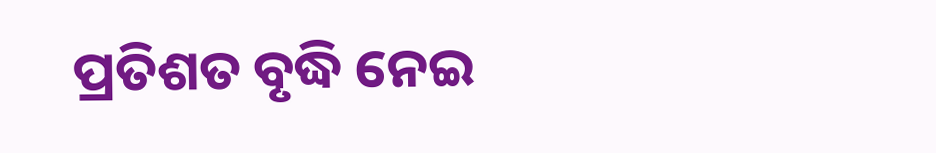ପ୍ରତିଶତ ବୃଦ୍ଧି ନେଇ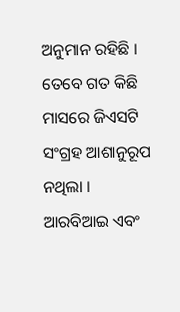ଅନୁମାନ ରହିଛି । ତେବେ ଗତ କିଛି ମାସରେ ଜିଏସଟି ସଂଗ୍ରହ ଆଶାନୁରୂପ ନଥିଲା ।
ଆରବିଆଇ ଏବଂ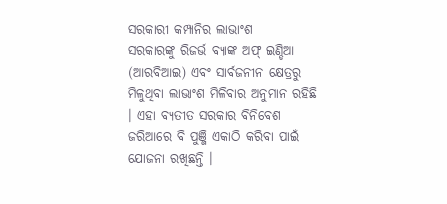ସରକାରୀ କମ୍ପାନିର ଲାଭାଂଶ
ସରକାରଙ୍କୁ ରିଜର୍ଭ ବ୍ୟାଙ୍କ ଅଫ୍ ଇଣ୍ଡିଆ (ଆରବିଆଇ) ଏବଂ ସାର୍ବଜନୀନ କ୍ଷେତ୍ରରୁ ମିଳୁଥିବା ଲାଭାଂଶ ମିଳିବାର ଅନୁମାନ ରହିଛି । ଏହା ବ୍ୟତୀତ ସରକାର ବିନିବେଶ ଜରିଆରେ ବି ପୁଞ୍ଜି ଏକାଠି କରିବା ପାଇଁ ଯୋଜନା ରଖିଛନ୍ତି ।